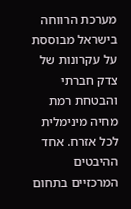מערכת הרווחה בישראל מבוססת על עקרונות של צדק חברתי והבטחת רמת מחיה מינימלית לכל אזרח. אחד ההיבטים המרכזיים בתחום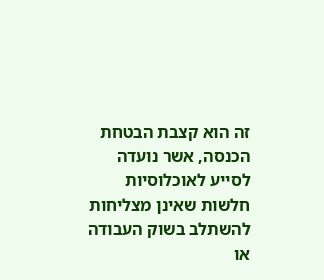זה הוא קצבת הבטחת הכנסה, אשר נועדה לסייע לאוכלוסיות חלשות שאינן מצליחות להשתלב בשוק העבודה או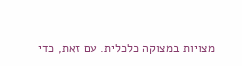מצויות במצוקה כלכלית. עם זאת, כדי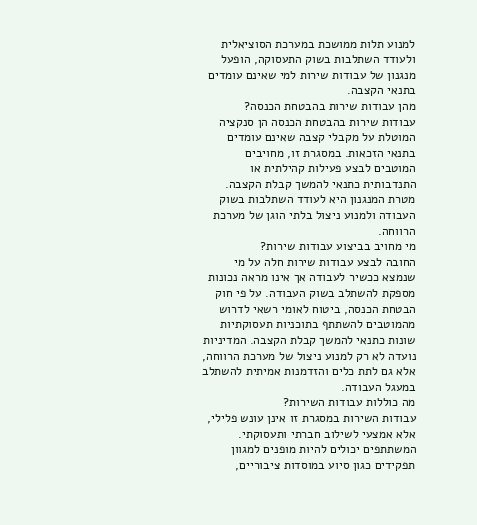למנוע תלות ממושכת במערכת הסוציאלית ולעודד השתלבות בשוק התעסוקה, הופעל מנגנון של עבודות שירות למי שאינם עומדים בתנאי הקצבה.
מהן עבודות שירות בהבטחת הכנסה?
עבודות שירות בהבטחת הכנסה הן סנקציה המוטלת על מקבלי קצבה שאינם עומדים בתנאי הזכאות. במסגרת זו, מחויבים המוטבים לבצע פעילות קהילתית או התנדבותית כתנאי להמשך קבלת הקצבה. מטרת המנגנון היא לעודד השתלבות בשוק העבודה ולמנוע ניצול בלתי הוגן של מערכת הרווחה.
מי מחויב בביצוע עבודות שירות?
החובה לבצע עבודות שירות חלה על מי שנמצא ככשיר לעבודה אך אינו מראה נכונות מספקת להשתלב בשוק העבודה. על פי חוק הבטחת הכנסה, ביטוח לאומי רשאי לדרוש מהמוטבים להשתתף בתוכניות תעסוקתיות שונות כתנאי להמשך קבלת הקצבה. המדיניות נועדה לא רק למנוע ניצול של מערכת הרווחה, אלא גם לתת כלים והזדמנות אמיתית להשתלב במעגל העבודה.
מה כוללות עבודות השירות?
עבודות השירות במסגרת זו אינן עונש פלילי, אלא אמצעי לשילוב חברתי ותעסוקתי. המשתתפים יכולים להיות מופנים למגוון תפקידים כגון סיוע במוסדות ציבוריים,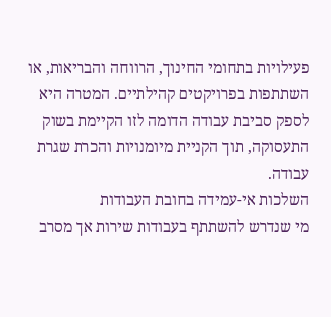פעילויות בתחומי החינוך, הרווחה והבריאות, או השתתפות בפרויקטים קהילתיים. המטרה היא לספק סביבת עבודה הדומה לזו הקיימת בשוק התעסוקה, תוך הקניית מיומנויות והכרת שגרת עבודה.
השלכות אי-עמידה בחובת העבודות
מי שנדרש להשתתף בעבודות שירות אך מסרב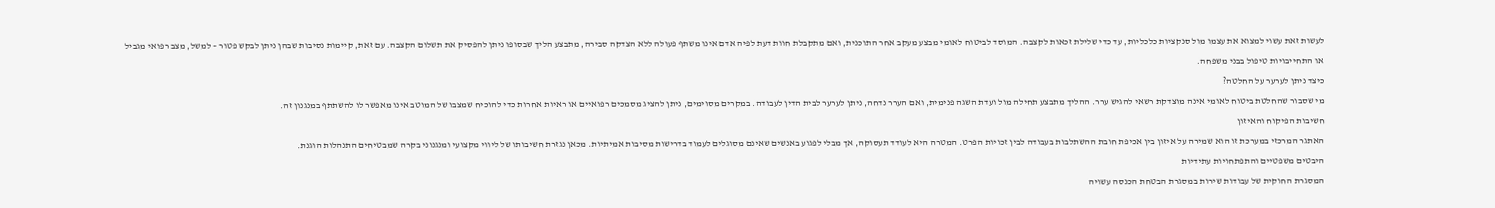לעשות זאת עשוי למצוא את עצמו מול סנקציות כלכליות, עד כדי שלילת זכאות לקצבה. המוסד לביטוח לאומי מבצע מעקב אחר התוכנית, ואם מתקבלת חוות דעת לפיה אדם אינו משתף פעולה ללא הצדקה סבירה, מתבצע הליך שבסופו ניתן להפסיק את תשלום הקצבה. עם זאת, קיימות נסיבות שבהן ניתן לבקש פטור – למשל, מצב רפואי מגביל או התחייבויות טיפול בבני משפחה.
כיצד ניתן לערער על החלטה?
מי שסבור שהחלטת ביטוח לאומי אינה מוצדקת רשאי להגיש ערר. ההליך מתבצע תחילה מול ועדת השגה פנימית, ואם הערר נדחה, ניתן לערער לבית הדין לעבודה. במקרים מסוימים, ניתן להציג מסמכים רפואיים או ראיות אחרות כדי להוכיח שמצבו של המוטב אינו מאפשר לו להשתתף במנגנון זה.
חשיבות הפיקוח והאיזון
האתגר המרכזי במערכת זו הוא שמירה על איזון בין אכיפת חובת ההשתלבות בעבודה לבין זכויות הפרט. המטרה היא לעודד תעסוקה, אך מבלי לפגוע באנשים שאינם מסוגלים לעמוד בדרישות מסיבות אמיתיות. מכאן נגזרת חשיבותו של ליווי מקצועי ומנגנוני בקרה שמבטיחים התנהלות הוגנת.
היבטים משפטיים והתפתחויות עתידיות
המסגרת החוקית של עבודות שירות במסגרת הבטחת הכנסה עשויה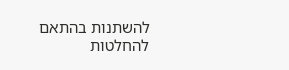להשתנות בהתאם להחלטות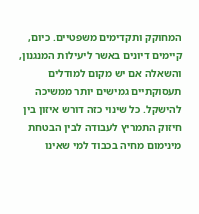המחוקק ותקדימים משפטיים. כיום, קיימים דיונים באשר ליעילות המנגנון, והשאלה אם יש מקום למודלים תעסוקתיים גמישים יותר ממשיכה להישקל. כל שינוי כזה דורש איזון בין חיזוק התמריץ לעבודה לבין הבטחת מינימום מחיה בכבוד למי שאינו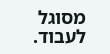מסוגל לעבוד.